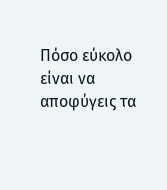Πόσο εύκολο είναι να αποφύγεις τα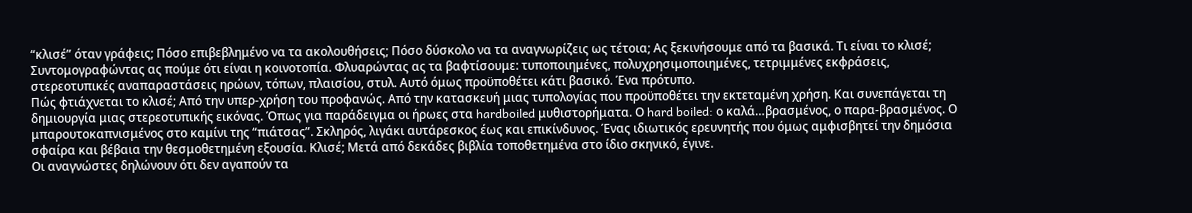“κλισέ” όταν γράφεις; Πόσο επιβεβλημένο να τα ακολουθήσεις; Πόσο δύσκολο να τα αναγνωρίζεις ως τέτοια; Ας ξεκινήσουμε από τα βασικά. Τι είναι το κλισέ; Συντομογραφώντας ας πούμε ότι είναι η κοινοτοπία. Φλυαρώντας ας τα βαφτίσουμε: τυποποιημένες, πολυχρησιμοποιημένες, τετριμμένες εκφράσεις, στερεοτυπικές αναπαραστάσεις ηρώων, τόπων, πλαισίου, στυλ. Αυτό όμως προϋποθέτει κάτι βασικό. Ένα πρότυπο.
Πώς φτιάχνεται το κλισέ; Από την υπερ-χρήση του προφανώς. Από την κατασκευή μιας τυπολογίας που προϋποθέτει την εκτεταμένη χρήση. Και συνεπάγεται τη δημιουργία μιας στερεοτυπικής εικόνας. Όπως για παράδειγμα οι ήρωες στα hardboiled μυθιστορήματα. Ο hard boiled: ο καλά…βρασμένος, ο παρα-βρασμένος. Ο μπαρουτοκαπνισμένος στο καμίνι της “πιάτσας”. Σκληρός, λιγάκι αυτάρεσκος έως και επικίνδυνος. Ένας ιδιωτικός ερευνητής που όμως αμφισβητεί την δημόσια σφαίρα και βέβαια την θεσμοθετημένη εξουσία. Κλισέ; Μετά από δεκάδες βιβλία τοποθετημένα στο ίδιο σκηνικό, έγινε.
Οι αναγνώστες δηλώνουν ότι δεν αγαπούν τα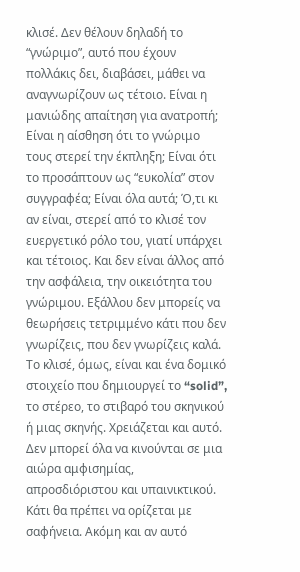κλισέ. Δεν θέλουν δηλαδή το “γνώριμο”, αυτό που έχουν πολλάκις δει, διαβάσει, μάθει να αναγνωρίζουν ως τέτοιο. Είναι η μανιώδης απαίτηση για ανατροπή; Είναι η αίσθηση ότι το γνώριμο τους στερεί την έκπληξη; Είναι ότι το προσάπτουν ως “ευκολία” στον συγγραφέα; Είναι όλα αυτά; Ό,τι κι αν είναι, στερεί από το κλισέ τον ευεργετικό ρόλο του, γιατί υπάρχει και τέτοιος. Και δεν είναι άλλος από την ασφάλεια, την οικειότητα του γνώριμου. Εξάλλου δεν μπορείς να θεωρήσεις τετριμμένο κάτι που δεν γνωρίζεις, που δεν γνωρίζεις καλά.
Το κλισέ, όμως, είναι και ένα δομικό στοιχείο που δημιουργεί το “solid”, το στέρεο, το στιβαρό του σκηνικού ή μιας σκηνής. Χρειάζεται και αυτό. Δεν μπορεί όλα να κινούνται σε μια αιώρα αμφισημίας, απροσδιόριστου και υπαινικτικού. Κάτι θα πρέπει να ορίζεται με σαφήνεια. Ακόμη και αν αυτό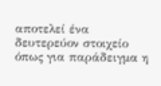αποτελεί ένα δευτερεύον στοιχείο όπως για παράδειγμα η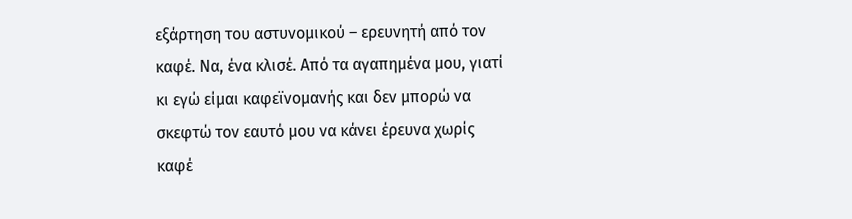εξάρτηση του αστυνομικού – ερευνητή από τον καφέ. Να, ένα κλισέ. Από τα αγαπημένα μου, γιατί κι εγώ είμαι καφεϊνομανής και δεν μπορώ να σκεφτώ τον εαυτό μου να κάνει έρευνα χωρίς καφέ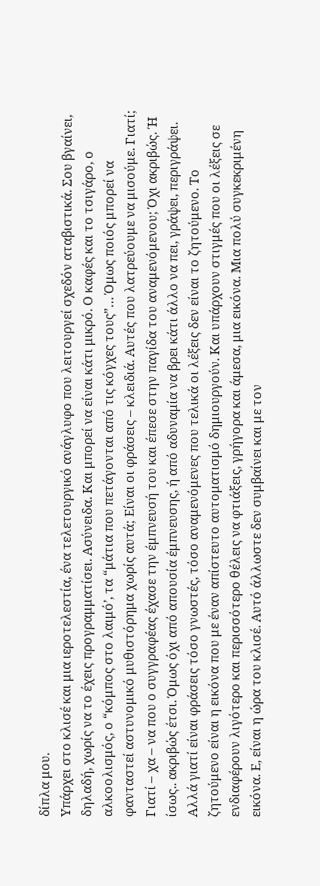δίπλα μου.
Υπάρχει στο κλισέ και μια ιεροτελεστία, ένα τελετουργικό ανάγλυφο που λειτουργεί σχεδόν αταβιστικά. Σου βγαίνει, δηλαδή, χωρίς να το έχεις προγραμματίσει. Ασύνειδα. Και μπορεί να είναι κάτι μικρό. Ο καφές και το τσιγάρο, ο αλκοολισμός, ο “κόμπος στο λαιμό’, τα “μάτια που πετάγονται από τις κόγχες τους”… Όμως ποιός μπορεί να φανταστεί αστυνομικό μυθιστόρημα χωρίς αυτά; Είναι οι φράσεις – κλειδιά. Αυτές που λατρεύουμε να μισούμε. Γιατί; Γιατί – χα – να που ο συγγραφέας έχασε την έμπνευσή του και έπεσε στην παγίδα του αναμενόμενου; Όχι ακριβώς. Ή ίσως.. ακριβώς έτσι. Όμως όχι από απουσία έμπνευσης, ή από αδυναμία να βρει κάτι άλλο να πει, γράψει, περιγράψει. Αλλά γιατί είναι φράσεις τόσο γνωστές, τόσο αναμενόμενες που τελικά οι λέξεις δεν είναι το ζητούμενο. Το ζητούμενο είναι η εικόνα που με έναν απίστευτο αυτοματισμό δημιουργούν. Και υπάρχουν στιγμές που οι λέξεις σε ενδιαφέρουν λιγότερο και περισσότερο θέλεις να φτιάξεις, γρήγορα και άμεσα, μια εικόνα. Μια πολύ συγκεκριμένη εικόνα. Ε, είναι η ώρα του κλισέ. Αυτό άλλωστε δεν συμβαίνει και με τον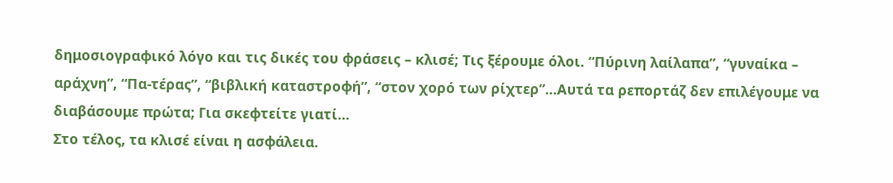δημοσιογραφικό λόγο και τις δικές του φράσεις – κλισέ; Τις ξέρουμε όλοι. “Πύρινη λαίλαπα”, “γυναίκα – αράχνη”, “Πα-τέρας”, “βιβλική καταστροφή”, “στον χορό των ρίχτερ”…Αυτά τα ρεπορτάζ δεν επιλέγουμε να διαβάσουμε πρώτα; Για σκεφτείτε γιατί…
Στο τέλος, τα κλισέ είναι η ασφάλεια.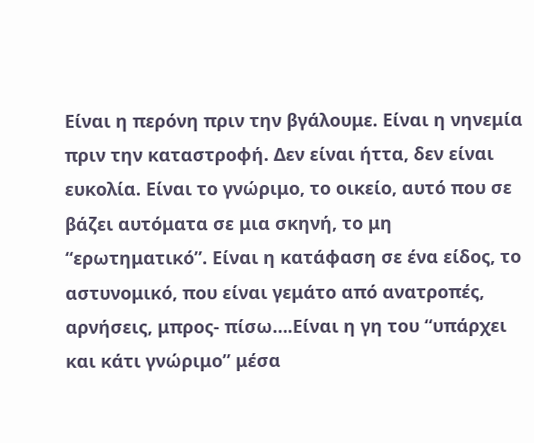Είναι η περόνη πριν την βγάλουμε. Είναι η νηνεμία πριν την καταστροφή. Δεν είναι ήττα, δεν είναι ευκολία. Είναι το γνώριμο, το οικείο, αυτό που σε βάζει αυτόματα σε μια σκηνή, το μη “ερωτηματικό”. Είναι η κατάφαση σε ένα είδος, το αστυνομικό, που είναι γεμάτο από ανατροπές, αρνήσεις, μπρος- πίσω….Είναι η γη του “υπάρχει και κάτι γνώριμο” μέσα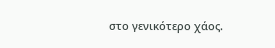στο γενικότερο χάος.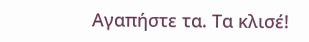Αγαπήστε τα. Τα κλισέ!